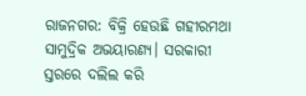ରାଜନଗର: ବିକ୍ରି ହେଉଛି ଗହୀରମଥା ସାମୁଦ୍ରିକ ଅଭୟାରଣ୍ୟ। ସରକାରୀ ସ୍ତରରେ ଦଲିଲ କରି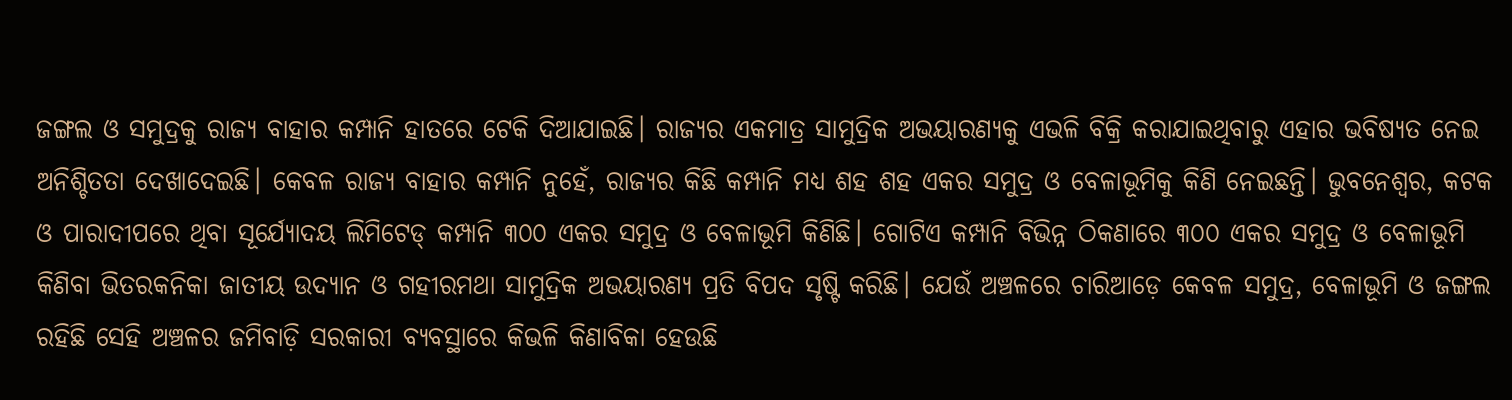ଜଙ୍ଗଲ ଓ ସମୁଦ୍ରକୁ ରାଜ୍ୟ ବାହାର କମ୍ପାନି ହାତରେ ଟେକି ଦିଆଯାଇଛି। ରାଜ୍ୟର ଏକମାତ୍ର ସାମୁଦ୍ରିକ ଅଭୟାରଣ୍ୟକୁ ଏଭଳି ବିକ୍ରି କରାଯାଇଥିବାରୁ ଏହାର ଭବିଷ୍ୟତ ନେଇ ଅନିଶ୍ଚିତତା ଦେଖାଦେଇଛି। କେବଳ ରାଜ୍ୟ ବାହାର କମ୍ପାନି ନୁହେଁ, ରାଜ୍ୟର କିଛି କମ୍ପାନି ମଧ୍ୟ ଶହ ଶହ ଏକର ସମୁଦ୍ର ଓ ବେଳାଭୂମିକୁ କିଣି ନେଇଛନ୍ତି। ଭୁବନେଶ୍ବର, କଟକ ଓ ପାରାଦୀପରେ ଥିବା ସୂର୍ଯ୍ୟୋଦୟ ଲିମିଟେଡ୍ କମ୍ପାନି ୩୦୦ ଏକର ସମୁଦ୍ର ଓ ବେଳାଭୂମି କିଣିଛି। ଗୋଟିଏ କମ୍ପାନି ବିଭିନ୍ନ ଠିକଣାରେ ୩୦୦ ଏକର ସମୁଦ୍ର ଓ ବେଳାଭୂମି କିଣିବା ଭିତରକନିକା ଜାତୀୟ ଉଦ୍ୟାନ ଓ ଗହୀରମଥା ସାମୁଦ୍ରିକ ଅଭୟାରଣ୍ୟ ପ୍ରତି ବିପଦ ସୃଷ୍ଟି କରିଛି। ଯେଉଁ ଅଞ୍ଚଳରେ ଚାରିଆଡ଼େ କେବଳ ସମୁଦ୍ର, ବେଳାଭୂମି ଓ ଜଙ୍ଗଲ ରହିଛି ସେହି ଅଞ୍ଚଳର ଜମିବାଡ଼ି ସରକାରୀ ବ୍ୟବସ୍ଥାରେ କିଭଳି କିଣାବିକା ହେଉଛି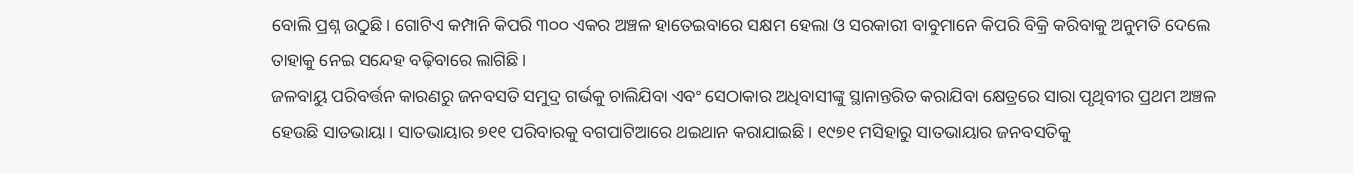ବୋଲି ପ୍ରଶ୍ନ ଉଠୁଛି। ଗୋଟିଏ କମ୍ପାନି କିପରି ୩୦୦ ଏକର ଅଞ୍ଚଳ ହାତେଇବାରେ ସକ୍ଷମ ହେଲା ଓ ସରକାରୀ ବାବୁମାନେ କିପରି ବିକ୍ରି କରିବାକୁ ଅନୁମତି ଦେଲେ ତାହାକୁ ନେଇ ସନ୍ଦେହ ବଢ଼ିବାରେ ଲାଗିଛି।
ଜଳବାୟୁ ପରିବର୍ତ୍ତନ କାରଣରୁ ଜନବସତି ସମୁଦ୍ର ଗର୍ଭକୁ ଚାଲିଯିବା ଏବଂ ସେଠାକାର ଅଧିବାସୀଙ୍କୁ ସ୍ଥାନାନ୍ତରିତ କରାଯିବା କ୍ଷେତ୍ରରେ ସାରା ପୃଥିବୀର ପ୍ରଥମ ଅଞ୍ଚଳ ହେଉଛି ସାତଭାୟା। ସାତଭାୟାର ୭୧୧ ପରିବାରକୁ ବଗପାଟିଆରେ ଥଇଥାନ କରାଯାଇଛି। ୧୯୭୧ ମସିହାରୁ ସାତଭାୟାର ଜନବସତିକୁ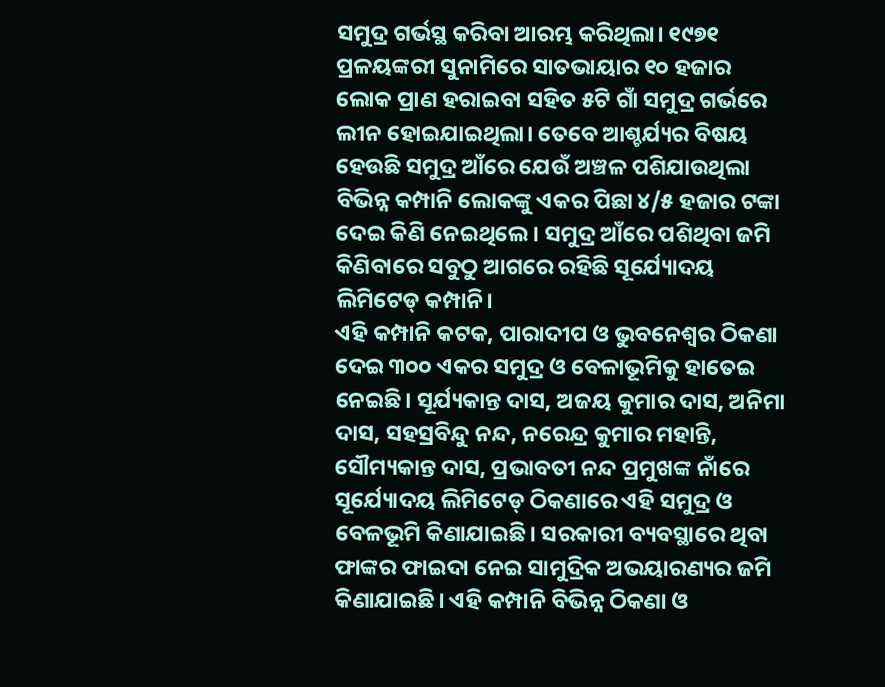ସମୁଦ୍ର ଗର୍ଭସ୍ଥ କରିବା ଆରମ୍ଭ କରିଥିଲା। ୧୯୭୧ ପ୍ରଳୟଙ୍କରୀ ସୁନାମିରେ ସାତଭାୟାର ୧୦ ହଜାର ଲୋକ ପ୍ରାଣ ହରାଇବା ସହିତ ୫ଟି ଗାଁ ସମୁଦ୍ର ଗର୍ଭରେ ଲୀନ ହୋଇଯାଇଥିଲା। ତେବେ ଆଶ୍ଚର୍ଯ୍ୟର ବିଷୟ ହେଉଛି ସମୁଦ୍ର ଆଁରେ ଯେଉଁ ଅଞ୍ଚଳ ପଶିଯାଉଥିଲା ବିଭିନ୍ନ କମ୍ପାନି ଲୋକଙ୍କୁ ଏକର ପିଛା ୪/୫ ହଜାର ଟଙ୍କା ଦେଇ କିଣି ନେଇଥିଲେ। ସମୁଦ୍ର ଆଁରେ ପଶିଥିବା ଜମି କିଣିବାରେ ସବୁଠୁ ଆଗରେ ରହିଛି ସୂର୍ଯ୍ୟୋଦୟ ଲିମିଟେଡ୍ କମ୍ପାନି।
ଏହି କମ୍ପାନି କଟକ, ପାରାଦୀପ ଓ ଭୁବନେଶ୍ବର ଠିକଣା ଦେଇ ୩୦୦ ଏକର ସମୁଦ୍ର ଓ ବେଳାଭୂମିକୁ ହାତେଇ ନେଇଛି। ସୂର୍ଯ୍ୟକାନ୍ତ ଦାସ, ଅଜୟ କୁମାର ଦାସ, ଅନିମା ଦାସ, ସହସ୍ରବିନ୍ଦୁ ନନ୍ଦ, ନରେନ୍ଦ୍ର କୁମାର ମହାନ୍ତି, ସୌମ୍ୟକାନ୍ତ ଦାସ, ପ୍ରଭାବତୀ ନନ୍ଦ ପ୍ରମୁଖଙ୍କ ନାଁରେ ସୂର୍ଯ୍ୟୋଦୟ ଲିମିଟେଡ୍ ଠିକଣାରେ ଏହି ସମୁଦ୍ର ଓ ବେଳଭୂମି କିଣାଯାଇଛି। ସରକାରୀ ବ୍ୟବସ୍ଥାରେ ଥିବା ଫାଙ୍କର ଫାଇଦା ନେଇ ସାମୁଦ୍ରିକ ଅଭୟାରଣ୍ୟର ଜମି କିଣାଯାଇଛି। ଏହି କମ୍ପାନି ବିଭିନ୍ନ ଠିକଣା ଓ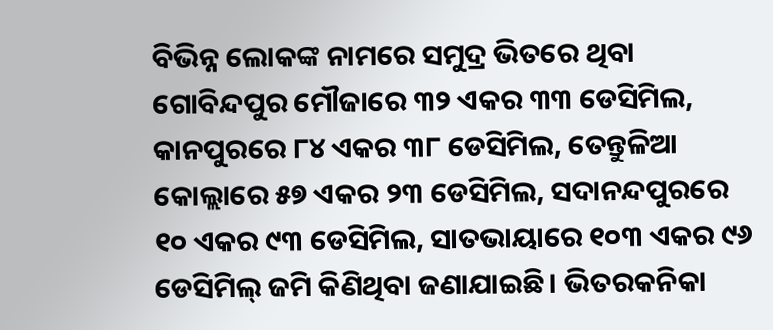ବିଭିନ୍ନ ଲୋକଙ୍କ ନାମରେ ସମୁଦ୍ର ଭିତରେ ଥିବା ଗୋବିନ୍ଦପୁର ମୌଜାରେ ୩୨ ଏକର ୩୩ ଡେସିମିଲ, କାନପୁରରେ ୮୪ ଏକର ୩୮ ଡେସିମିଲ, ତେନ୍ତୁଳିଆ କୋଲ୍ଲାରେ ୫୭ ଏକର ୨୩ ଡେସିମିଲ, ସଦାନନ୍ଦପୁରରେ ୧୦ ଏକର ୯୩ ଡେସିମିଲ, ସାତଭାୟାରେ ୧୦୩ ଏକର ୯୬ ଡେସିମିଲ୍ ଜମି କିଣିଥିବା ଜଣାଯାଇଛି। ଭିତରକନିକା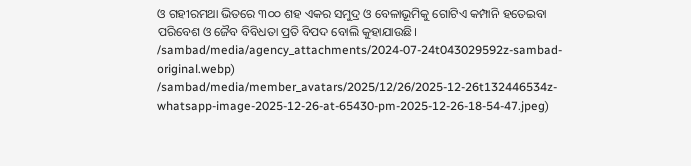ଓ ଗହୀରମଥା ଭିତରେ ୩୦୦ ଶହ ଏକର ସମୁଦ୍ର ଓ ବେଳାଭୂମିକୁ ଗୋଟିଏ କମ୍ପାନି ହତେଇବା ପରିବେଶ ଓ ଜୈବ ବିବିଧତା ପ୍ରତି ବିପଦ ବୋଲି କୁହାଯାଉଛି।
/sambad/media/agency_attachments/2024-07-24t043029592z-sambad-original.webp)
/sambad/media/member_avatars/2025/12/26/2025-12-26t132446534z-whatsapp-image-2025-12-26-at-65430-pm-2025-12-26-18-54-47.jpeg)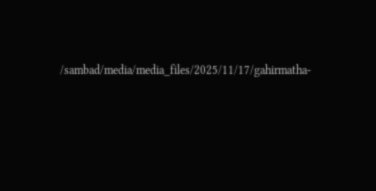/sambad/media/media_files/2025/11/17/gahirmatha-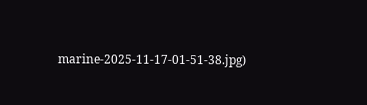marine-2025-11-17-01-51-38.jpg)